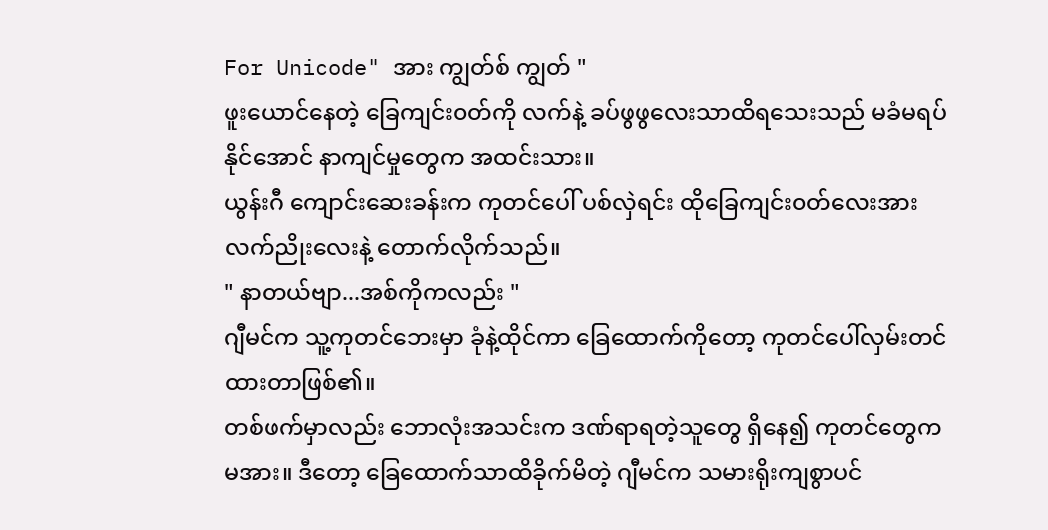For Unicode" အား ကျွတ်စ် ကျွတ် "
ဖူးယောင်နေတဲ့ ခြေကျင်း၀တ်ကို လက်နဲ့ ခပ်ဖွဖွလေးသာထိရသေးသည် မခံမရပ်နိုင်အောင် နာကျင်မှုတွေက အထင်းသား။
ယွန်းဂီ ကျောင်းဆေးခန်းက ကုတင်ပေါ် ပစ်လှဲရင်း ထိုခြေကျင်း၀တ်လေးအား လက်ညိုးလေးနဲ့ တောက်လိုက်သည်။
" နာတယ်ဗျာ...အစ်ကိုကလည်း "
ဂျီမင်က သူ့ကုတင်ဘေးမှာ ခုံနဲ့ထိုင်ကာ ခြေထောက်ကိုတော့ ကုတင်ပေါ်လှမ်းတင်ထားတာဖြစ်၏။
တစ်ဖက်မှာလည်း ဘောလုံးအသင်းက ဒဏ်ရာရတဲ့သူတွေ ရှိနေ၍ ကုတင်တွေကမအား။ ဒီတော့ ခြေထောက်သာထိခိုက်မိတဲ့ ဂျီမင်က သမားရိုးကျစွာပင်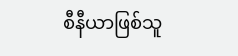စီနီယာဖြစ်သူ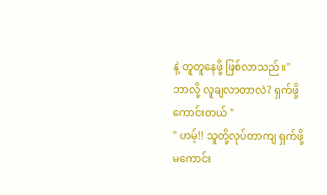နဲ့ တူတူနေဖို့ ဖြစ်လာသည်။" ဘာလို့ လူချလာတာလဲ? ရှက်ဖို့ကောင်းတယ် "
" ဟမ့်!! သူတို့လုပ်တာကျ ရှက်ဖို့မကောင်း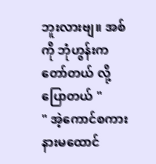ဘူးလားဗျ။ အစ်ကို ဘုံဟွန်းက တော်တယ် လို့ ပြောတယ် "
" အဲ့ကောင်စကားနားမထောင်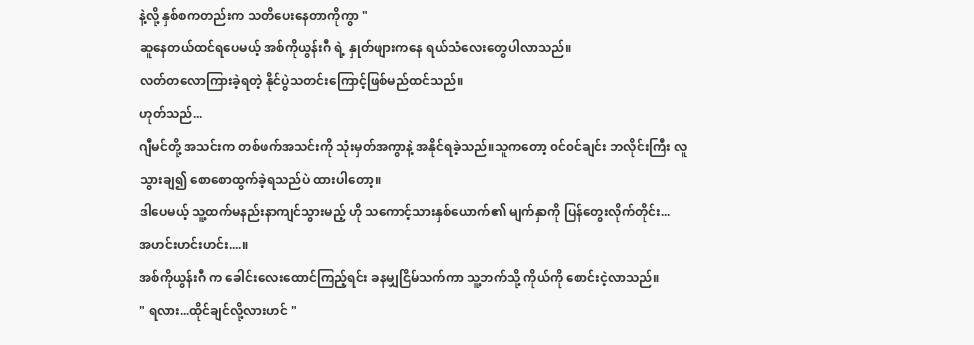နဲ့လို့ နှစ်စကတည်းက သတိပေးနေတာကိုကွာ "
ဆူနေတယ်ထင်ရပေမယ့် အစ်ကိုယွန်းဂီ ရဲ့ နှုတ်ဖျားကနေ ရယ်သံလေးတွေပါလာသည်။
လတ်တလောကြားခဲ့ရတဲ့ နိုင်ပွဲသတင်းကြောင့်ဖြစ်မည်ထင်သည်။
ဟုတ်သည်...
ဂျီမင်တို့ အသင်းက တစ်ဖက်အသင်းကို သုံးမှတ်အကွာနဲ့ အနိုင်ရခဲ့သည်။သူကတော့ ၀င်၀င်ချင်း ဘလိုင်းကြီး လူသွားချ၍ စောစောထွက်ခဲ့ရသည်ပဲ ထားပါတော့။
ဒါပေမယ့် သူ့ထက်မနည်းနာကျင်သွားမည့် ဟို သကောင့်သားနှစ်ယောက်၏ မျက်နှာကို ပြန်တွေးလိုက်တိုင်း...
အဟင်းဟင်းဟင်း....။
အစ်ကိုယွန်းဂီ က ခေါင်းလေးထောင်ကြည့်ရင်း ခနမျှငြိမ်သက်ကာ သူ့ဘက်သို့ ကိုယ်ကို စောင်းငဲ့လာသည်။
" ရလား...ထိုင်ချင်လို့လားဟင် "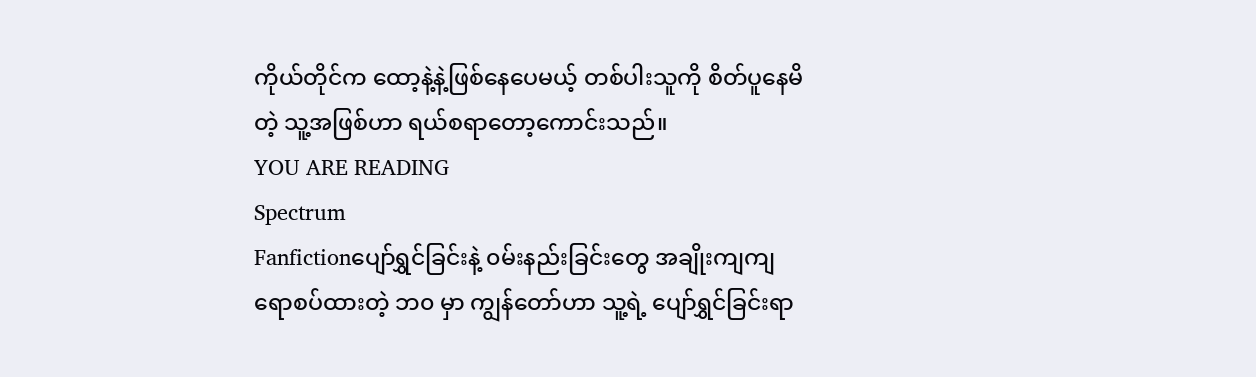ကိုယ်တိုင်က ထော့နဲ့နဲ့ဖြစ်နေပေမယ့် တစ်ပါးသူကို စိတ်ပူနေမိတဲ့ သူ့အဖြစ်ဟာ ရယ်စရာတော့ကောင်းသည်။
YOU ARE READING
Spectrum
Fanfictionပျော်ရွှင်ခြင်းနဲ့ ၀မ်းနည်းခြင်းတွေ အချိုးကျကျ ရောစပ်ထားတဲ့ ဘ၀ မှာ ကျွန်တော်ဟာ သူ့ရဲ့ ပျော်ရွှင်ခြင်းရာ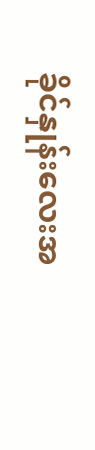ခိုင်နှုန်းလေးအ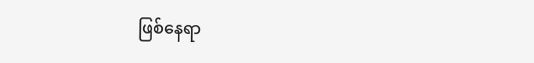ဖြစ်နေရာ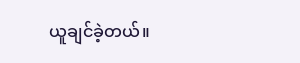ယူချင်ခဲ့တယ်။